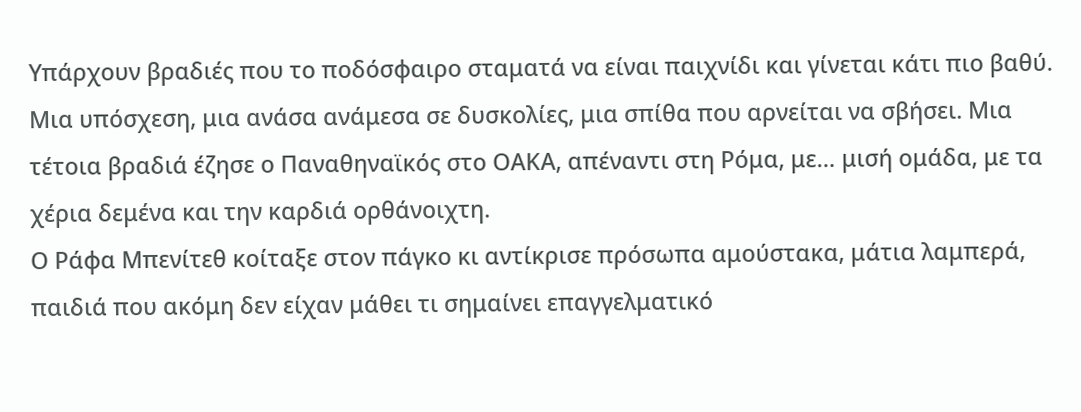Υπάρχουν βραδιές που το ποδόσφαιρο σταματά να είναι παιχνίδι και γίνεται κάτι πιο βαθύ. Μια υπόσχεση, μια ανάσα ανάμεσα σε δυσκολίες, μια σπίθα που αρνείται να σβήσει. Μια τέτοια βραδιά έζησε ο Παναθηναϊκός στο ΟΑΚΑ, απέναντι στη Ρόμα, με… μισή ομάδα, με τα χέρια δεμένα και την καρδιά ορθάνοιχτη.
Ο Ράφα Μπενίτεθ κοίταξε στον πάγκο κι αντίκρισε πρόσωπα αμούστακα, μάτια λαμπερά, παιδιά που ακόμη δεν είχαν μάθει τι σημαίνει επαγγελματικό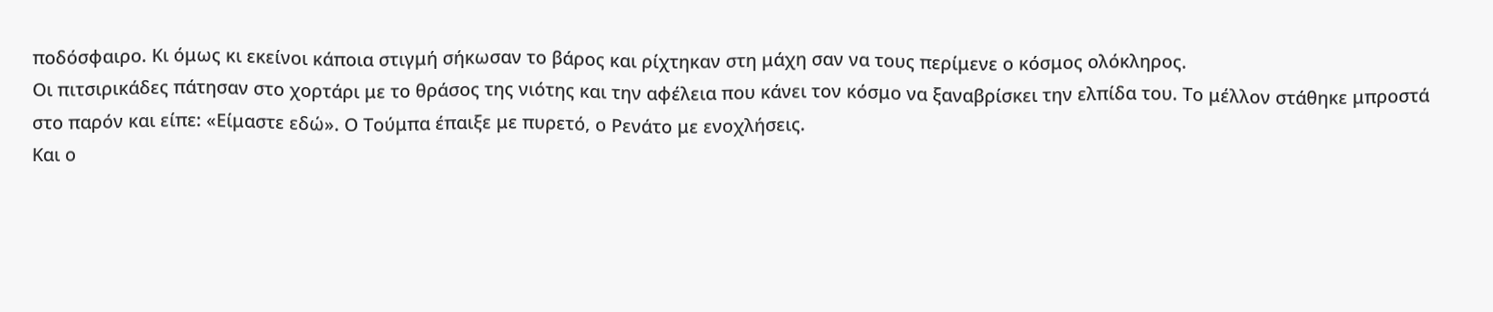ποδόσφαιρο. Κι όμως κι εκείνοι κάποια στιγμή σήκωσαν το βάρος και ρίχτηκαν στη μάχη σαν να τους περίμενε ο κόσμος ολόκληρος.
Οι πιτσιρικάδες πάτησαν στο χορτάρι με το θράσος της νιότης και την αφέλεια που κάνει τον κόσμο να ξαναβρίσκει την ελπίδα του. Το μέλλον στάθηκε μπροστά στο παρόν και είπε: «Είμαστε εδώ». Ο Τούμπα έπαιξε με πυρετό, ο Ρενάτο με ενοχλήσεις.
Και ο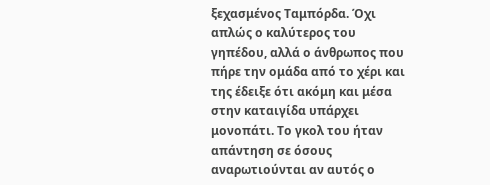ξεχασμένος Ταμπόρδα. Όχι απλώς ο καλύτερος του γηπέδου, αλλά ο άνθρωπος που πήρε την ομάδα από το χέρι και της έδειξε ότι ακόμη και μέσα στην καταιγίδα υπάρχει μονοπάτι. Το γκολ του ήταν απάντηση σε όσους αναρωτιούνται αν αυτός ο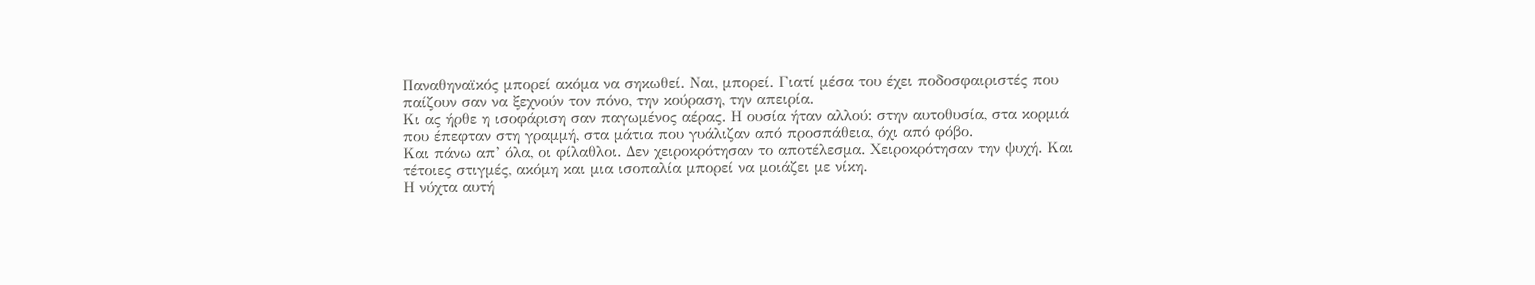Παναθηναϊκός μπορεί ακόμα να σηκωθεί. Ναι, μπορεί. Γιατί μέσα του έχει ποδοσφαιριστές που παίζουν σαν να ξεχνούν τον πόνο, την κούραση, την απειρία.
Κι ας ήρθε η ισοφάριση σαν παγωμένος αέρας. Η ουσία ήταν αλλού: στην αυτοθυσία, στα κορμιά που έπεφταν στη γραμμή, στα μάτια που γυάλιζαν από προσπάθεια, όχι από φόβο.
Και πάνω απ’ όλα, οι φίλαθλοι. Δεν χειροκρότησαν το αποτέλεσμα. Χειροκρότησαν την ψυχή. Και τέτοιες στιγμές, ακόμη και μια ισοπαλία μπορεί να μοιάζει με νίκη.
Η νύχτα αυτή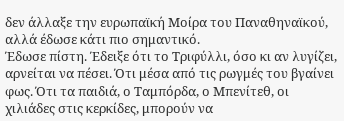δεν άλλαξε την ευρωπαϊκή Μοίρα του Παναθηναϊκού, αλλά έδωσε κάτι πιο σημαντικό.
Έδωσε πίστη. Έδειξε ότι το Τριφύλλι, όσο κι αν λυγίζει, αρνείται να πέσει. Ότι μέσα από τις ρωγμές του βγαίνει φως. Ότι τα παιδιά, ο Ταμπόρδα, ο Μπενίτεθ, οι χιλιάδες στις κερκίδες, μπορούν να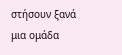στήσουν ξανά μια ομάδα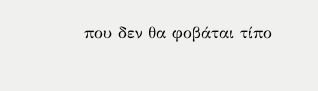που δεν θα φοβάται τίπο